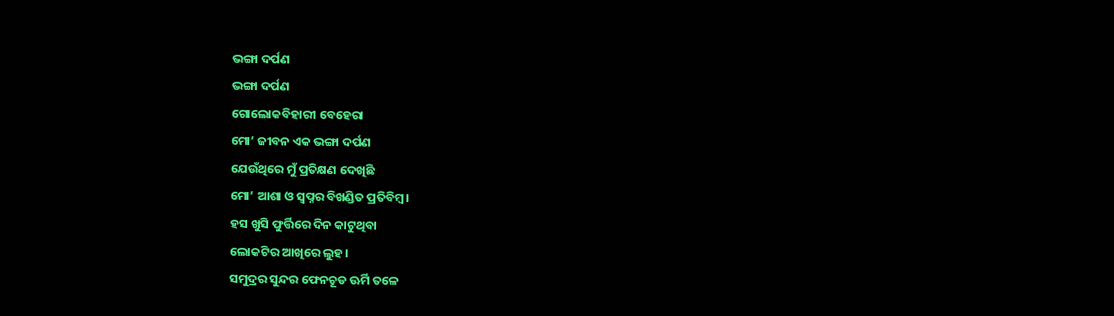ଭଙ୍ଗା ଦର୍ପଣ
ଭଙ୍ଗା ଦର୍ପଣ
ଗୋଲୋକବିହାରୀ ବେହେରା
ମୋ’ ଜୀବନ ଏକ ଭଙ୍ଗା ଦର୍ପଣ
ଯେଉଁଥିରେ ମୁଁ ପ୍ରତିକ୍ଷଣ ଦେଖିଛି
ମୋ’ ଆଶା ଓ ସ୍ୱପ୍ନର ବିଖଣ୍ଡିତ ପ୍ରତିବିମ୍ବ।
ହସ ଖୁସି ଫୁର୍ତ୍ତିରେ ଦିନ କାଟୁଥିବା
ଲୋକଟିର ଆଖିରେ ଲୁହ।
ସମୁଦ୍ରର ସୁନ୍ଦର ଫେନଚୂଡ ଊର୍ମି ତଳେ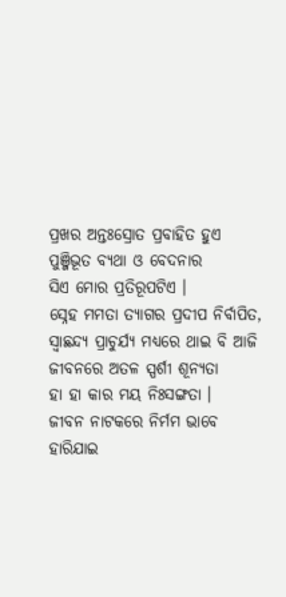ପ୍ରଖର ଅନ୍ତଃସ୍ରୋତ ପ୍ରବାହିତ ହୁଏ
ପୁଞ୍ଜିଭୂତ ବ୍ୟଥା ଓ ବେଦନାର
ସିଏ ମୋର ପ୍ରତିରୂପଟିଏ ।
ସ୍ନେହ ମମତା ତ୍ୟାଗର ପ୍ରଦୀପ ନିର୍ବାପିତ,
ସ୍ୱାଛନ୍ଦ୍ୟ ପ୍ରାଚୁର୍ଯ୍ୟ ମଧ୍ୟରେ ଥାଇ ବି ଆଜି
ଜୀବନରେ ଅତଳ ସ୍ପର୍ଶୀ ଶୂନ୍ୟତା
ହା ହା କାର ମୟ ନିଃସଙ୍ଗତା ।
ଜୀବନ ନାଟକରେ ନିର୍ମମ ଭାବେ
ହାରିଯାଇ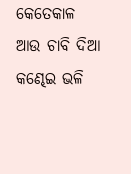କେତେକାଳ ଆଉ ଚାବି ଦିଆ
କଣ୍ଢେଇ ଭଳି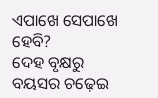ଏପାଖେ ସେପାଖେ ହେବି?
ଦେହ ବୃକ୍ଷରୁ ବୟସର ଚଢ଼େଇ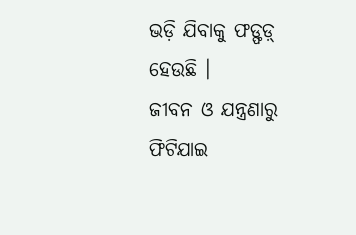ଭଡ଼ି ଯିବାକୁ ଫଡ୍ଫଡ଼୍ ହେଉଛି ।
ଜୀବନ ଓ ଯନ୍ତ୍ରଣାରୁ ଫିଟିଯାଇ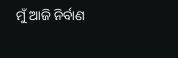ମୁଁ ଆଜି ନିର୍ବାଣ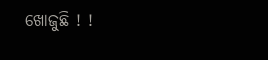ଖୋଜୁଛି ! !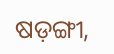ଷଡ଼ଙ୍ଗୀ,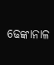ଢେଙ୍କାନାଳ